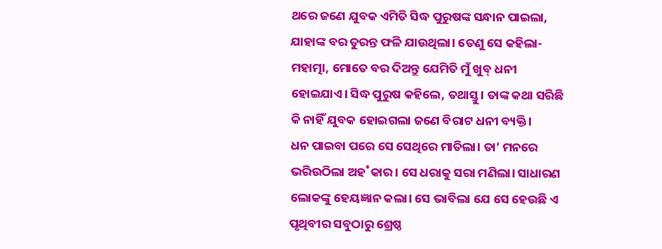ଥରେ ଜଣେ ଯୁବକ ଏମିତି ସିଦ୍ଧ ପୁରୁଷଙ୍କ ସନ୍ଧାନ ପାଇଲା, ଯାହାଙ୍କ ବର ତୁରନ୍ତ ଫଳି ଯାଉଥିଲା। ତେଣୁ ସେ କହିଲା- ମହାତ୍ମା, ମୋତେ ବର ଦିଅନ୍ତୁ ଯେମିତି ମୁଁ ଖୁବ୍‌ ଧନୀ ହୋଇଯାଏ। ସିଦ୍ଧ ପୁରୁଷ କହିଲେ, ତଥାସ୍ତୁ। ତାଙ୍କ କଥା ସରିଛି କି ନାହିଁ ଯୁବକ ହୋଇଗଲା ଜଣେ ବିରାଟ ଧନୀ ବ୍ୟକ୍ତି।
ଧନ ପାଇବା ପରେ ସେ ସେଥିରେ ମାତିଲା। ତା’ ମନରେ ଭରିଉଠିଲା ଅହ˚କାର। ସେ ଧରାକୁ ସରା ମଣିଲା। ସାଧାରଣ ଲୋକଙ୍କୁ ହେୟଜ୍ଞାନ କଲା। ସେ ଭାବିଲା ଯେ ସେ ହେଉଛି ଏ ପୃଥିବୀର ସବୁଠାରୁ ଶ୍ରେଷ୍ଠ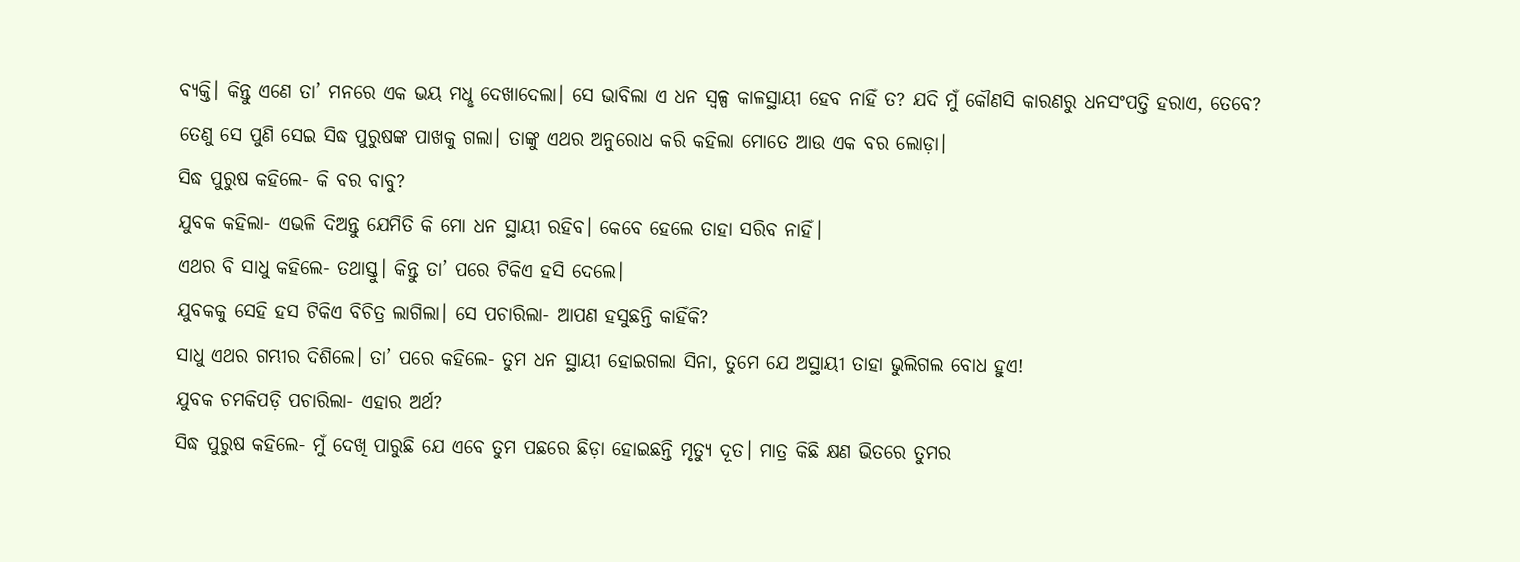ବ୍ୟକ୍ତି। କିନ୍ତୁ ଏଣେ ତା’ ମନରେ ଏକ ଭୟ ମଧୢ ଦେଖାଦେଲା। ସେ ଭାବିଲା ଏ ଧନ ସ୍ବଳ୍ପ କାଳସ୍ଥାୟୀ ହେବ ନାହିଁ ତ? ଯଦି ମୁଁ କୌଣସି କାରଣରୁ ଧନସଂପତ୍ତି ହରାଏ, ତେବେ?
ତେଣୁ ସେ ପୁଣି ସେଇ ସିଦ୍ଧ ପୁରୁଷଙ୍କ ପାଖକୁ ଗଲା। ତାଙ୍କୁ ଏଥର ଅନୁରୋଧ କରି କହିଲା ମୋତେ ଆଉ ଏକ ବର ଲୋଡ଼ା।
ସିଦ୍ଧ ପୁରୁଷ କହିଲେ- କି ବର ବାବୁ?
ଯୁବକ କହିଲା- ଏଭଳି ଦିଅନ୍ତୁ ଯେମିତି କି ମୋ ଧନ ସ୍ଥାୟୀ ରହିବ। କେବେ ହେଲେ ତାହା ସରିବ ନାହିଁ।
ଏଥର ବି ସାଧୁ କହିଲେ- ତଥାସ୍ତୁ। କିନ୍ତୁ ତା’ ପରେ ଟିକିଏ ହସି ଦେଲେ।
ଯୁବକକୁ ସେହି ହସ ଟିକିଏ ବିଚିତ୍ର ଲାଗିଲା। ସେ ପଚାରିଲା- ଆପଣ ହସୁଛନ୍ତି କାହିଁକି?
ସାଧୁ ଏଥର ଗମ୍ଭୀର ଦିଶିଲେ। ତା’ ପରେ କହିଲେ- ତୁମ ଧନ ସ୍ଥାୟୀ ହୋଇଗଲା ସିନା, ତୁମେ ଯେ ଅସ୍ଥାୟୀ ତାହା ଭୁଲିଗଲ ବୋଧ ହୁଏ!
ଯୁବକ ଚମକିପଡ଼ି ପଚାରିଲା- ଏହାର ଅର୍ଥ?
ସିଦ୍ଧ ପୁରୁଷ କହିଲେ- ମୁଁ ଦେଖି ପାରୁଛି ଯେ ଏବେ ତୁମ ପଛରେ ଛିଡ଼ା ହୋଇଛନ୍ତି ମୃତ୍ୟୁ ଦୂତ। ମାତ୍ର କିଛି କ୍ଷଣ ଭିତରେ ତୁମର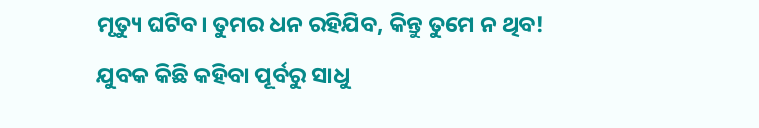ମୃତ୍ୟୁ ଘଟିବ। ତୁମର ଧନ ରହିଯିବ, କିନ୍ତୁ ତୁମେ ନ ଥିବ!
ଯୁବକ କିଛି କହିବା ପୂର୍ବରୁ ସାଧୁ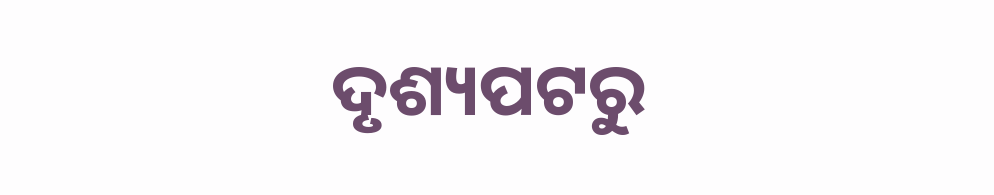ଦୃଶ୍ୟପଟରୁ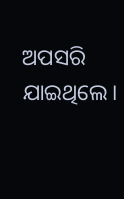ଅପସରି ଯାଇଥିଲେ।